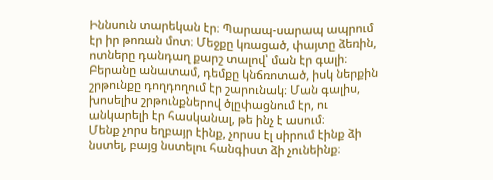Իննսուն տարեկան էր։ Պարապ-սարապ ապրում էր իր թոռան մոտ։ Մեջքը կռացած, փայտը ձեռին, ոտները դանդաղ քարշ տալով՝ ման էր գալի։ Բերանը անատամ, դեմքը կնճռոտած, իսկ ներքին շրթունքը դողդողում էր շարունակ։ Ման գալիս, խոսելիս շրթունքներով ծլըփացնում էր, ու անկարելի էր հասկանալ, թե ինչ է ասում։
Մենք չորս եղբայր էինք, չորսս էլ սիրում էինք ձի նստել, բայց նստելու հանգիստ ձի չունեինք։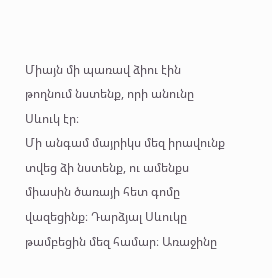Միայն մի պառավ ձիու էին թողնում նստենք, որի անունը Սևուկ էր։
Մի անգամ մայրիկս մեզ իրավունք տվեց ձի նստենք, ու ամենքս միասին ծառայի հետ գոմը վազեցինք։ Դարձյալ Սևուկը թամբեցին մեզ համար։ Առաջինը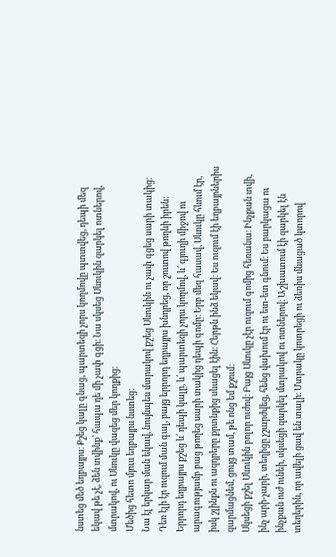նստեց մեծ եղբայրս։ Քշեց կալը գնաց, պարտեզի չորս կողմովը պտտվեց, դեպի մեզ եկավ թե չէ, ձեն տվինք՝ հապա դե մի չափ գցի։ Նա սկսեց Սևուկին զարկել ոտներով, մտրակով, ու Սևուկը վազեց մեր կողքից։
Մեծից հետո մյուս եղբայրս նստեց։
Նա էլ երկար ման եկավ, նույնպես մտրակով քշեց Սևուկին ու չափ գցեց սարի տակից։ Դեռ էլի էր ուզում ման գալ, բայց երրորդ եղբայրս խնդրեց, որ շուտով թողնի իրեն։ Երրորդ եղբայրս քշեց և՛ դեպի կալը, և՛ պարտեզի չորս կողմով, և՛ գյուղի միջով ու արագությամբ բաց թողեց սարի տակից դեպի գոմը։ Երբ մեզ հասավ, Սևուկը հևում էր, իսկ շլինքն ու ազդրերը քրտնքից սևացել էին։ Հերթն ինձ եկավ։ Ես ուզում էի եղբայրներիս զարմացնեմ, ցույց տամ, թե ոնց եմ քշում։
Սկսեցի քշել Սևուկին բոլոր ուժով։ Բայց Սևուկը չէր ուզում գոմից հեռանա։ Ինչքան տվի, ինչ արի-չարի, տեղիցը չշարժվեց, հենց վախում էր ու ետ-ետ գնում։ Ես բարկացա ու ինչքան ուժ ունեի, սկսեցի զարկել մտրակով ու ոտներով։ Աշխատում էի զարկել էն տեղերին, որ ավելի ցավ են տալի։ Մտրակը կոտրեցի ու ձեռիս մնացած կտորով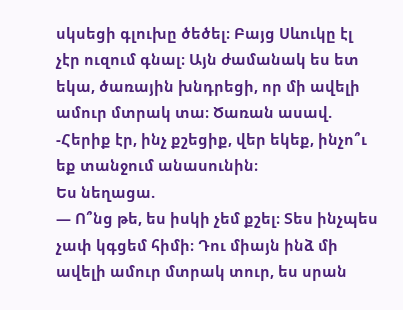սկսեցի գլուխը ծեծել։ Բայց Սևուկը էլ չէր ուզում գնալ։ Այն ժամանակ ես ետ եկա, ծառային խնդրեցի, որ մի ավելի ամուր մտրակ տա։ Ծառան ասավ.
-Հերիք էր, ինչ քշեցիք, վեր եկեք, ինչո՞ւ եք տանջում անասունին։
Ես նեղացա.
— Ո՞նց թե, ես իսկի չեմ քշել։ Տես ինչպես չափ կգցեմ հիմի։ Դու միայն ինձ մի ավելի ամուր մտրակ տուր, ես սրան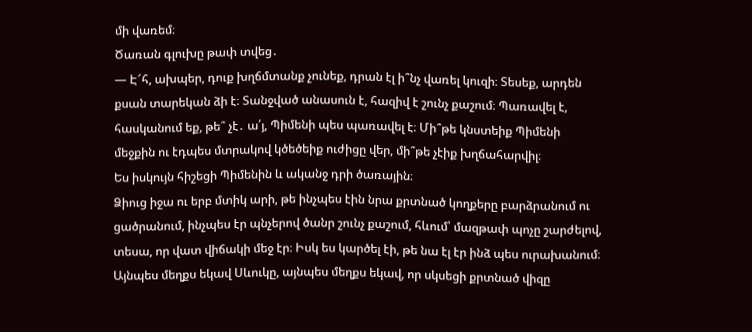մի վառեմ։
Ծառան գլուխը թափ տվեց․
— Է՜հ, ախպեր, դուք խղճմտանք չունեք, դրան էլ ի՞նչ վառել կուզի։ Տեսեք, արդեն քսան տարեկան ձի է։ Տանջված անասուն է, հազիվ է շունչ քաշում։ Պառավել է, հասկանում եք, թե՞ չէ․ ա՛յ, Պիմենի պես պառավել է։ Մի՞թե կնստեիք Պիմենի մեջքին ու էդպես մտրակով կծեծեիք ուժիցը վեր, մի՞թե չէիք խղճահարվիլ։
Ես իսկույն հիշեցի Պիմենին և ականջ դրի ծառային։
Ձիուց իջա ու երբ մտիկ արի, թե ինչպես էին նրա քրտնած կողքերը բարձրանում ու ցածրանում, ինչպես էր պնչերով ծանր շունչ քաշում, հևում՝ մազթափ պոչը շարժելով, տեսա, որ վատ վիճակի մեջ էր։ Իսկ ես կարծել էի, թե նա էլ էր ինձ պես ուրախանում։ Այնպես մեղքս եկավ Սևուկը, այնպես մեղքս եկավ, որ սկսեցի քրտնած վիզը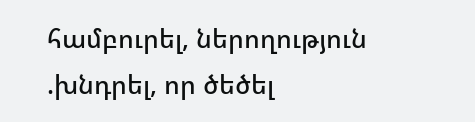համբուրել, ներողություն .խնդրել, որ ծեծել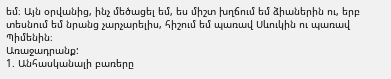եմ։ Այն օրվանից, ինչ մեծացել եմ, ես միշտ խղճում եմ ձիաներին ու, երբ տեսնում եմ նրանց չարչարելիս, հիշում եմ պառավ Սևուկին ու պառավ Պիմենին։
Առաջադրանք:
1. Անհասկանալի բառերը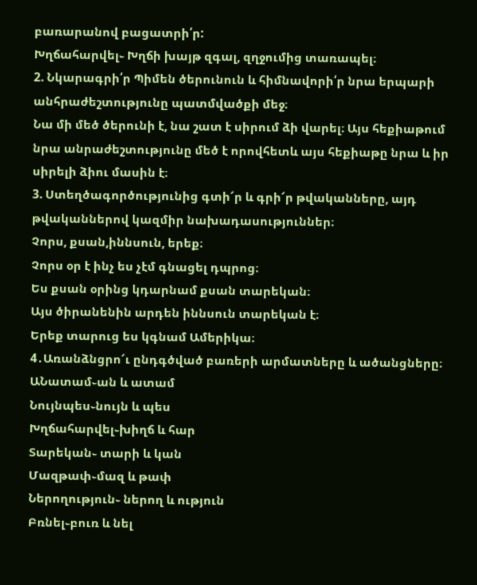բառարանով բացատրի՛ր:
Խղճահարվել֊ Խղճի խայթ զգալ, զղջումից տառապել։
2. Նկարագրի՛ր Պիմեն ծերունուն և հիմնավորի՛ր նրա երպարի անհրաժեշտությունը պատմվածքի մեջ։
Նա մի մեծ ծերունի է, նա շատ է սիրում ձի վարել։ Այս հեքիաթում նրա անրաժեշտությունը մեծ է որովհետև այս հեքիաթը նրա և իր սիրելի ձիու մասին է։
3. Ստեղծագործությունից գտի՜ր և գրի՜ր թվականները, այդ թվականներով կազմիր նախադասություններ։
Չորս, քսան,իննսուն, երեք։
Չորս օր է ինչ ես չէմ գնացել դպրոց։
Ես քսան օրինց կդարնամ քսան տարեկան։
Այս ծիրանենին արդեն իննսուն տարեկան է։
Երեք տարուց ես կգնամ Ամերիկա։
4․Առանձնցրո՜ւ ընդգծված բառերի արմատները և ածանցները։
ԱՆատամ֊ան և ատամ
Նույնպես֊նույն և պես
Խղճահարվել֊խիղճ և հար
Տարեկան֊ տարի և կան
Մազթափ֊մազ և թափ
Ներողություն֊ ներող և ություն
Բռնել֊բուռ և նել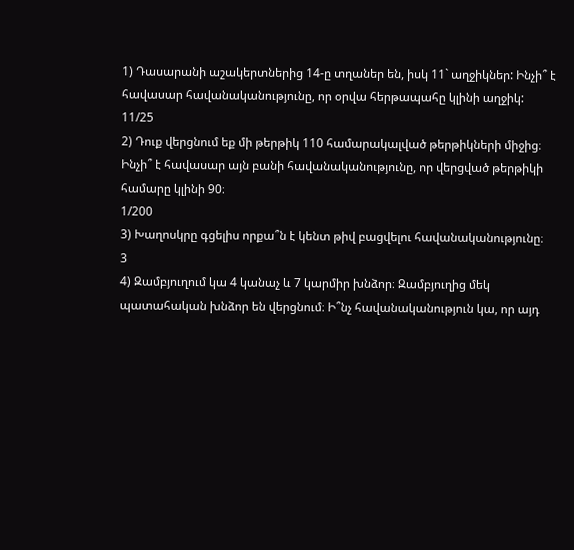1) Դասարանի աշակերտներից 14-ը տղաներ են, իսկ 11` աղջիկներ: Ինչի՞ է հավասար հավանականությունը, որ օրվա հերթապահը կլինի աղջիկ:
11/25
2) Դուք վերցնում եք մի թերթիկ 110 համարակալված թերթիկների միջից։ Ինչի՞ է հավասար այն բանի հավանականությունը, որ վերցված թերթիկի համարը կլինի 90։
1/200
3) Խաղոսկրը գցելիս որքա՞ն է կենտ թիվ բացվելու հավանականությունը։
3
4) Զամբյուղում կա 4 կանաչ և 7 կարմիր խնձոր։ Զամբյուղից մեկ պատահական խնձոր են վերցնում։ Ի՞նչ հավանականություն կա, որ այդ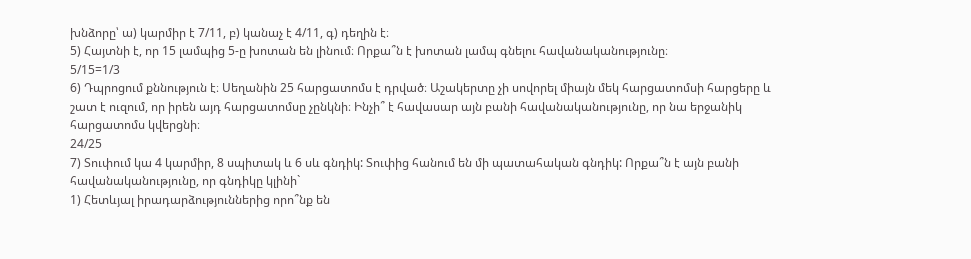խնձորը՝ ա) կարմիր է 7/11, բ) կանաչ է 4/11, գ) դեղին է։
5) Հայտնի է, որ 15 լամպից 5-ը խոտան են լինում։ Որքա՞ն է խոտան լամպ գնելու հավանականությունը։
5/15=1/3
6) Դպրոցում քննություն է։ Սեղանին 25 հարցատոմս է դրված։ Աշակերտը չի սովորել միայն մեկ հարցատոմսի հարցերը և շատ է ուզում, որ իրեն այդ հարցատոմսը չընկնի։ Ինչի՞ է հավասար այն բանի հավանականությունը, որ նա երջանիկ հարցատոմս կվերցնի։
24/25
7) Տուփում կա 4 կարմիր, 8 սպիտակ և 6 սև գնդիկ: Տուփից հանում են մի պատահական գնդիկ: Որքա՞ն է այն բանի հավանականությունը, որ գնդիկը կլինի`
1) Հետևյալ իրադարձություններից որո՞նք են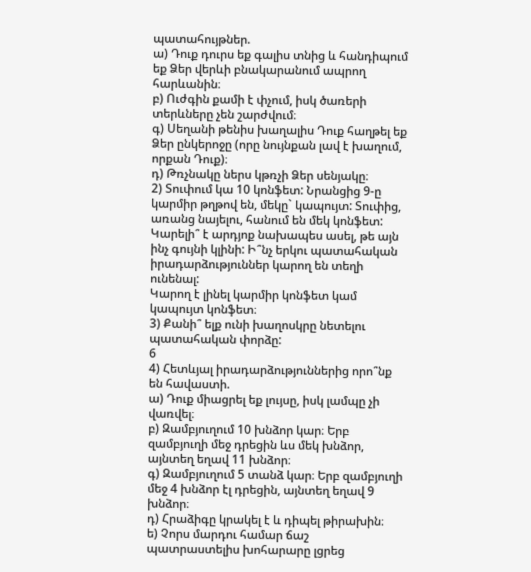պատահույթներ.
ա) Դուք դուրս եք գալիս տնից և հանդիպում եք Ձեր վերևի բնակարանում ապրող հարևանին։
բ) Ուժգին քամի է փչում, իսկ ծառերի տերևները չեն շարժվում։
գ) Սեղանի թենիս խաղալիս Դուք հաղթել եք Ձեր ընկերոջը (որը նույնքան լավ է խաղում, որքան Դուք)։
դ) Թռչնակը ներս կթռչի Ձեր սենյակը։
2) Տուփում կա 10 կոնֆետ: Նրանցից 9-ը կարմիր թղթով են, մեկը` կապույտ: Տուփից, առանց նայելու, հանում են մեկ կոնֆետ: Կարելի՞ է արդյոք նախապես ասել, թե այն ինչ գույնի կլինի: Ի՞նչ երկու պատահական իրադարձություններ կարող են տեղի ունենալ:
Կարող է լինել կարմիր կոնֆետ կամ կապույտ կոնֆետ։
3) Քանի՞ ելք ունի խաղոսկրը նետելու պատահական փորձը:
6
4) Հետևյալ իրադարձություններից որո՞նք են հավաստի.
ա) Դուք միացրել եք լույսը, իսկ լամպը չի վառվել։
բ) Զամբյուղում 10 խնձոր կար։ Երբ զամբյուղի մեջ դրեցին ևս մեկ խնձոր, այնտեղ եղավ 11 խնձոր։
գ) Զամբյուղում 5 տանձ կար։ Երբ զամբյուղի մեջ 4 խնձոր էլ դրեցին, այնտեղ եղավ 9 խնձոր։
դ) Հրաձիգը կրակել է և դիպել թիրախին։
ե) Չորս մարդու համար ճաշ պատրաստելիս խոհարարը լցրեց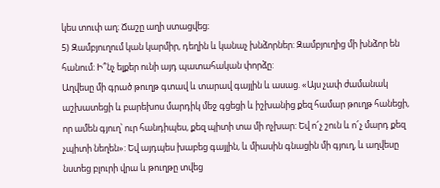կես տուփ աղ։ Ճաշը աղի ստացվեց։
5) Զամբյուղում կան կարմիր, դեղին և կանաչ խնձորներ: Զամբյուղից մի խնձոր են հանում: Ի՞նչ ելքեր ունի այդ պատահական փորձը:
Աղվեսը մի գրած թուղթ գտավ և տարավ գայլին և ասաց. «Այս չափ ժամանակ աշխատեցի և բարեխոս մարդիկ մեջ գցեցի և իշխանից քեզ համար թուղթ հանեցի, որ ամեն գյուղ՝ ուր հանդիպես, քեզ պիտի տա մի ոչխար: Եվ ո՜չ շուն և ո՜չ մարդ քեզ չպիտի նեղեն»: Եվ այդպես խաբեց գայլին, և միասին գնացին մի գյուղ, և աղվեսը նստեց բլուրի վրա և թուղթը տվեց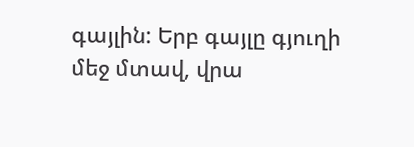գայլին: Երբ գայլը գյուղի մեջ մտավ, վրա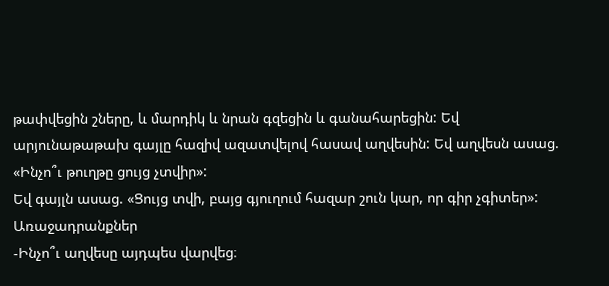թափվեցին շները, և մարդիկ և նրան գզեցին և գանահարեցին: Եվ արյունաթաթախ գայլը հազիվ ազատվելով հասավ աղվեսին: Եվ աղվեսն ասաց. «Ինչո՞ւ թուղթը ցույց չտվիր»:
Եվ գայլն ասաց. «Ցույց տվի, բայց գյուղում հազար շուն կար, որ գիր չգիտեր»:
Առաջադրանքներ
-Ինչո՞ւ աղվեսը այդպես վարվեց։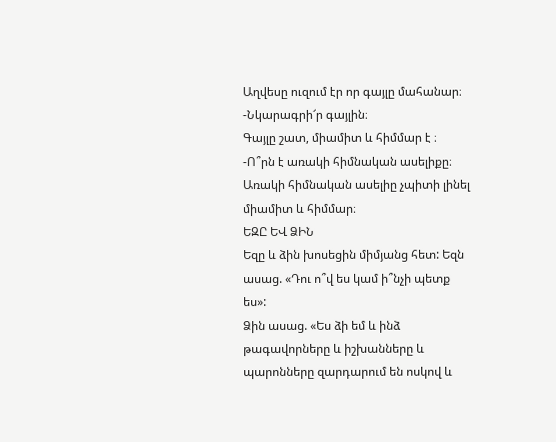Աղվեսը ուզում էր որ գայլը մահանար։
-Նկարագրի՜ր գայլին։
Գայլը շատ, միամիտ և հիմմար է ։
-Ո՞րն է առակի հիմնական ասելիքը։
Առակի հիմնական ասելիը չպիտի լինել միամիտ և հիմմար։
ԵԶԸ ԵՎ ՁԻՆ
Եզը և ձին խոսեցին միմյանց հետ: Եզն ասաց. «Դու ո՞վ ես կամ ի՞նչի պետք ես»:
Ձին ասաց. «Ես ձի եմ և ինձ թագավորները և իշխանները և պարոնները զարդարում են ոսկով և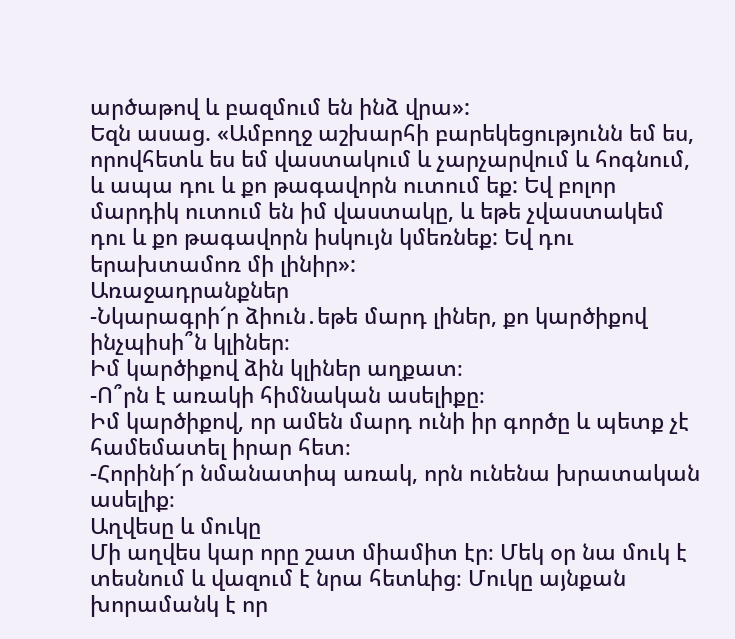արծաթով և բազմում են ինձ վրա»:
Եզն ասաց. «Ամբողջ աշխարհի բարեկեցությունն եմ ես, որովհետև ես եմ վաստակում և չարչարվում և հոգնում, և ապա դու և քո թագավորն ուտում եք: Եվ բոլոր մարդիկ ուտում են իմ վաստակը, և եթե չվաստակեմ դու և քո թագավորն իսկույն կմեռնեք: Եվ դու երախտամոռ մի լինիր»:
Առաջադրանքներ
-Նկարագրի՜ր ձիուն․եթե մարդ լիներ, քո կարծիքով ինչպիսի՞ն կլիներ։
Իմ կարծիքով ձին կլիներ աղքատ։
-Ո՞րն է առակի հիմնական ասելիքը։
Իմ կարծիքով, որ ամեն մարդ ունի իր գործը և պետք չէ համեմատել իրար հետ։
-Հորինի՜ր նմանատիպ առակ, որն ունենա խրատական ասելիք։
Աղվեսը և մուկը
Մի աղվես կար որը շատ միամիտ էր։ Մեկ օր նա մուկ է տեսնում և վազում է նրա հետևից։ Մուկը այնքան խորամանկ է որ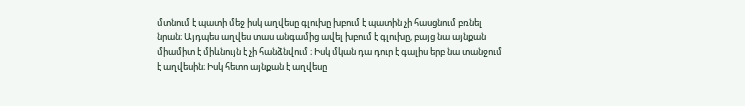մտնում է պատի մեջ իսկ աղվեսը գլուխը խբում է պատին չի հասցնում բռնել նրան։ Այդպես աղվես տաս անգամից ավել խբում է գլուխը, բայց նա այնքան միամիտ է միևնույն է չի հանձնվում ։ Իսկ մկան դա դուր է գալիս երբ նա տանջում է աղվեսին։ Իսկ հետո այնքան է աղվեսը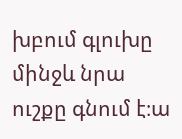խբում գլուխը մինջև նրա ուշքը գնում է։ա